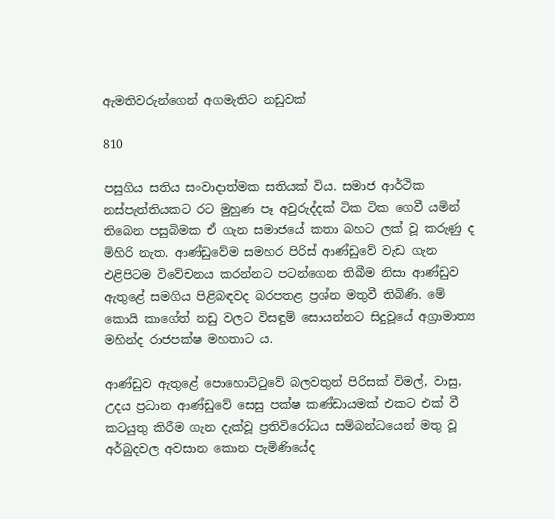ඇමතිවරුන්ගෙන් අගමැතිට නඩුවක්

810

පසුගිය සතිය සංවාදාත්මක සතියක් විය. සමාජ ආර්ථික නස්පැත්තියකට රට මුහුණ පෑ අවුරුද්දක් ටික ටික ගෙවී යමින් තිබෙන පසුබිමක ඒ ගැන සමාජයේ කතා බහට ලක් වූ කරුණු ද මිහිරි නැත. ආණ්ඩුවේම සමහර පිරිස් ආණ්ඩුවේ වැඩ ගැන එළිපිටම විවේචනය කරන්නට පටන්ගෙන තිබීම නිසා ආණ්ඩුව ඇතුළේ සමගිය පිළිබඳවද බරපතළ ප්‍රශ්න මතුවී තිබිණි. මේ කොයි කාගේත් නඩු වලට විසඳුම් සොයන්නට සිදුවූයේ අග්‍රාමාත්‍ය මහින්ද රාජපක්ෂ මහතාට ය.

ආණ්ඩුව ඇතුළේ පොහොට්ටුවේ බලවතුන් පිරිසක් විමල්, වාසු, උදය ප්‍රධාන ආණ්ඩුවේ සෙසු පක්ෂ කණ්ඩායමක් එකට එක් වී කටයුතු කිරීම ගැන දැක්වූ ප්‍රතිවිරෝධය සම්බන්ධයෙන් මතු වූ අර්බුදවල අවසාන කොන පැමිණියේද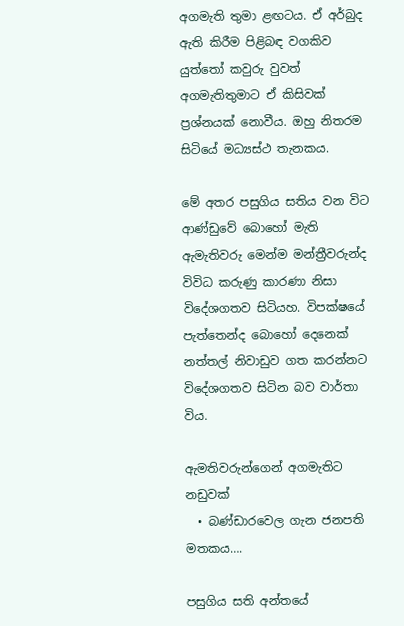අගමැති තුමා ළඟටය. ඒ අර්බුද ඇති කිරීම පිළිබඳ වගකිව යුත්තෝ කවුරු වුවත් අගමැතිතුමාට ඒ කිසිවක් ප්‍රශ්නයක් නොවීය. ඔහු නිතරම සිටියේ මධ්‍යස්ථ තැනකය.

මේ අතර පසුගිය සතිය වන විට ආණ්ඩුවේ බොහෝ මැති ඇමැතිවරු මෙන්ම මන්ත්‍රීවරුන්ද විවිධ කරුණු කාරණා නිසා විදේශගතව සිටියහ. විපක්ෂයේ පැත්තෙන්ද බොහෝ දෙනෙක් නත්තල් නිවාඩුව ගත කරන්නට විදේශගතව සිටින බව වාර්තා විය.

ඇමතිවරුන්ගෙන් අගමැතිට නඩුවක්
  • බණ්ඩාරවෙල ගැන ජනපති මතකය….

පසුගිය සති අන්තයේ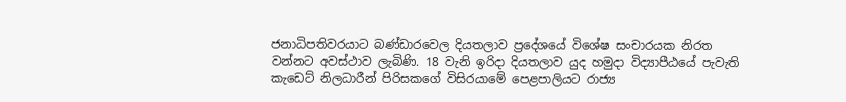ජනාධිපතිවරයාට බණ්ඩාරවෙල දියතලාව ප්‍රදේශයේ විශේෂ සංචාරයක නිරත වන්නට අවස්ථාව ලැබිණි. 18 වැනි ඉරිදා දියතලාව යුද හමුදා විද්‍යාපීඨයේ පැවැති කැඩෙට් නිලධාරීන් පිරිසකගේ විසිරයාමේ පෙළපාලියට රාජ්‍ය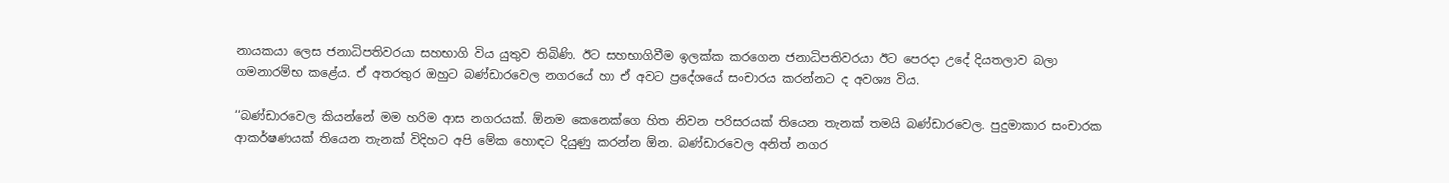නායකයා ලෙස ජනාධිපතිවරයා සහභාගි විය යුතුව තිබිණි. ඊට සහභාගිවීම ඉලක්ක කරගෙන ජනාධිපතිවරයා ඊට පෙරදා උදේ දියතලාව බලා ගමනාරම්භ කළේය. ඒ අතරතුර ඔහුට බණ්ඩාරවෙල නගරයේ හා ඒ අවට ප්‍රදේශයේ සංචාරය කරන්නට ද අවශ්‍ය විය.

‘‘බණ්ඩාරවෙල කියන්නේ මම හරිම ආස නගරයක්. ඕනම කෙනෙක්ගෙ හිත නිවන පරිසරයක් තියෙන තැනක් තමයි බණ්ඩාරවෙල. පුදුමාකාර සංචාරක ආකර්ෂණයක් තියෙන තැනක් විදිහට අපි මේක හොඳට දියුණු කරන්න ඕන. බණ්ඩාරවෙල අනිත් නගර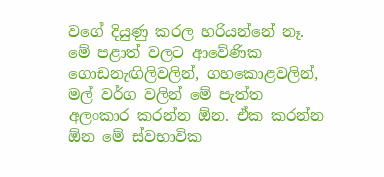වගේ දියුණු කරල හරියන්නේ නෑ. මේ පළාත් වලට ආවේණික ගොඩනැඟිලිවලින්, ගහකොළවලින්, මල් වර්ග වලින් මේ පැත්ත අලංකාර කරන්න ඕන. ඒක කරන්න ඕන මේ ස්වභාවික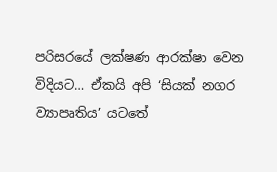පරිසරයේ ලක්ෂණ ආරක්ෂා වෙන විදියට… ඒකයි අපි ‘සියක් නගර ව්‍යාපෘතිය’ යටතේ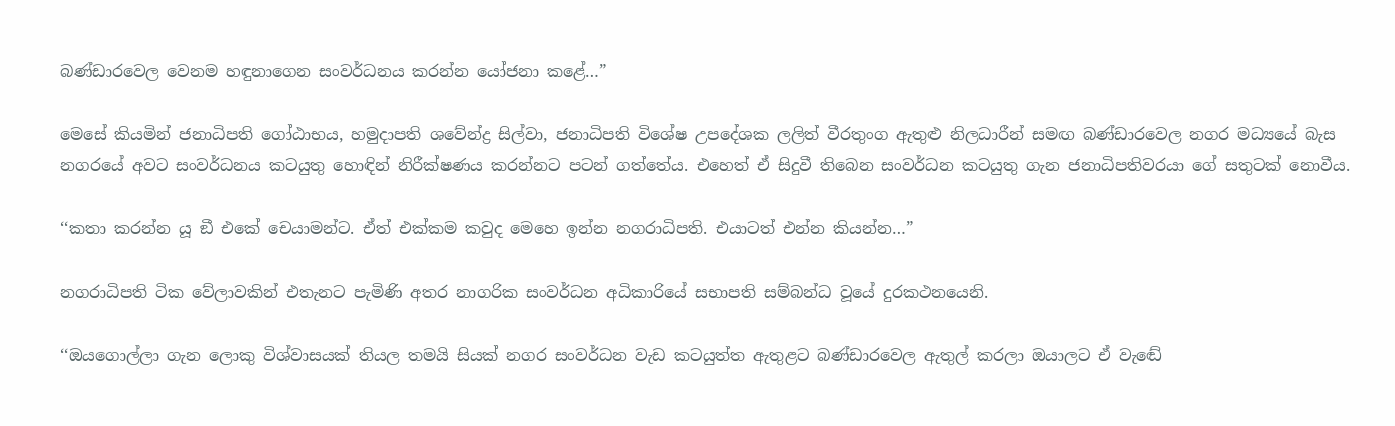බණ්ඩාරවෙල වෙනම හඳුනාගෙන සංවර්ධනය කරන්න යෝජනා කළේ…”

මෙසේ කියමින් ජනාධිපති ගෝඨාභය, හමුදාපති ශවේන්ද්‍ර සිල්වා, ජනාධිපති විශේෂ උපදේශක ලලිත් වීරතුංග ඇතුළු නිලධාරීන් සමඟ බණ්ඩාරවෙල නගර මධ්‍යයේ බැස නගරයේ අවට සංවර්ධනය කටයුතු හොඳින් නිරීක්ෂණය කරන්නට පටන් ගත්තේය. එහෙත් ඒ සිදුවී තිබෙන සංවර්ධන කටයුතු ගැන ජනාධිපතිවරයා ගේ සතුටක් නොවීය.

‘‘කතා කරන්න යූ ඞී එකේ චෙයාමන්ට. ඒත් එක්කම කවුද මෙහෙ ඉන්න නගරාධිපති. එයාටත් එන්න කියන්න…”

නගරාධිපති ටික වේලාවකින් එතැනට පැමිණි අතර නාගරික සංවර්ධන අධිකාරියේ සභාපති සම්බන්ධ වූයේ දුරකථනයෙනි.

‘‘ඔයගොල්ලා ගැන ලොකු විශ්වාසයක් තියල තමයි සියක් නගර සංවර්ධන වැඩ කටයුත්ත ඇතුළට බණ්ඩාරවෙල ඇතුල් කරලා ඔයාලට ඒ වැඬේ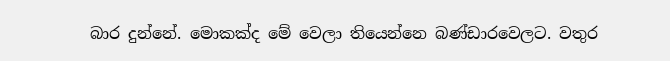බාර දුන්නේ. මොකක්ද මේ වෙලා තියෙන්නෙ බණ්ඩාරවෙලට. වතුර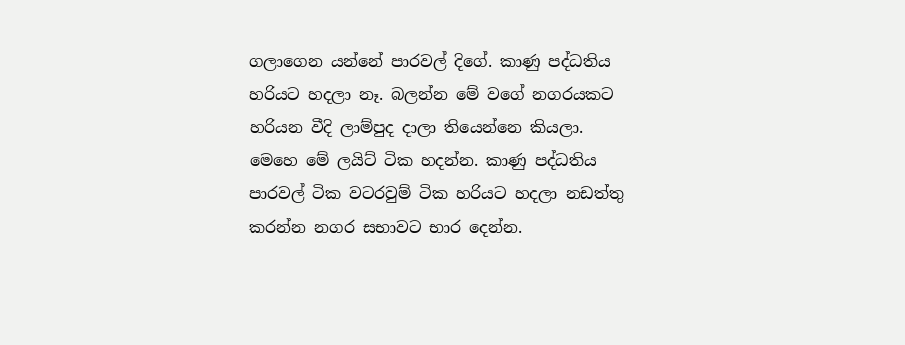ගලාගෙන යන්නේ පාරවල් දිගේ. කාණු පද්ධතිය හරියට හදලා නෑ. බලන්න මේ වගේ නගරයකට හරියන වීදි ලාම්පුද දාලා තියෙන්නෙ කියලා. මෙහෙ මේ ලයිට් ටික හදන්න. කාණු පද්ධතිය පාරවල් ටික වටරවුම් ටික හරියට හදලා නඩත්තු කරන්න නගර සභාවට භාර දෙන්න.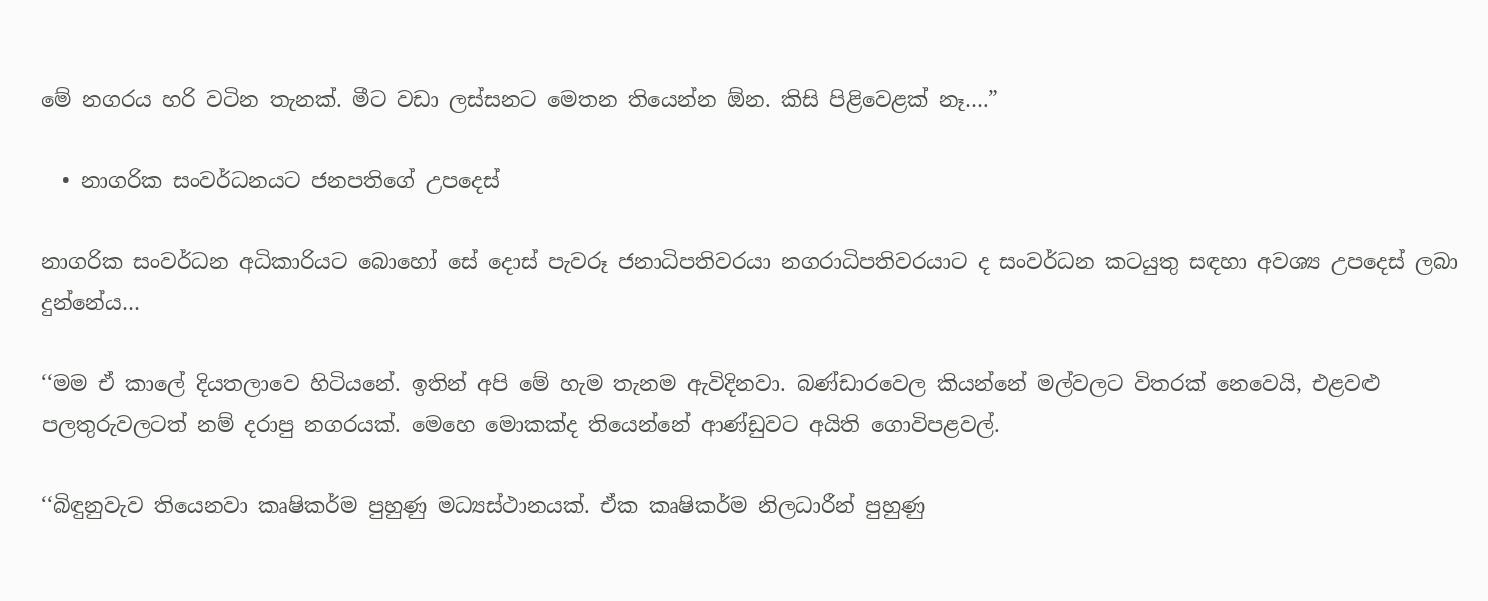මේ නගරය හරි වටින තැනක්. මීට වඩා ලස්සනට මෙතන තියෙන්න ඕන. කිසි පිළිවෙළක් නෑ….”

  • නාගරික සංවර්ධනයට ජනපතිගේ උපදෙස්

නාගරික සංවර්ධන අධිකාරියට බොහෝ සේ දොස් පැවරූ ජනාධිපතිවරයා නගරාධිපතිවරයාට ද සංවර්ධන කටයුතු සඳහා අවශ්‍ය උපදෙස් ලබා දුන්නේය…

‘‘මම ඒ කාලේ දියතලාවෙ හිටියනේ. ඉතින් අපි මේ හැම තැනම ඇවිදිනවා. බණ්ඩාරවෙල කියන්නේ මල්වලට විතරක් නෙවෙයි, එළවළු පලතුරුවලටත් නම් දරාපු නගරයක්. මෙහෙ මොකක්ද තියෙන්නේ ආණ්ඩුවට අයිති ගොවිපළවල්.

‘‘බිඳුනුවැව තියෙනවා කෘෂිකර්ම පුහුණු මධ්‍යස්ථානයක්. ඒක කෘෂිකර්ම නිලධාරීන් පුහුණු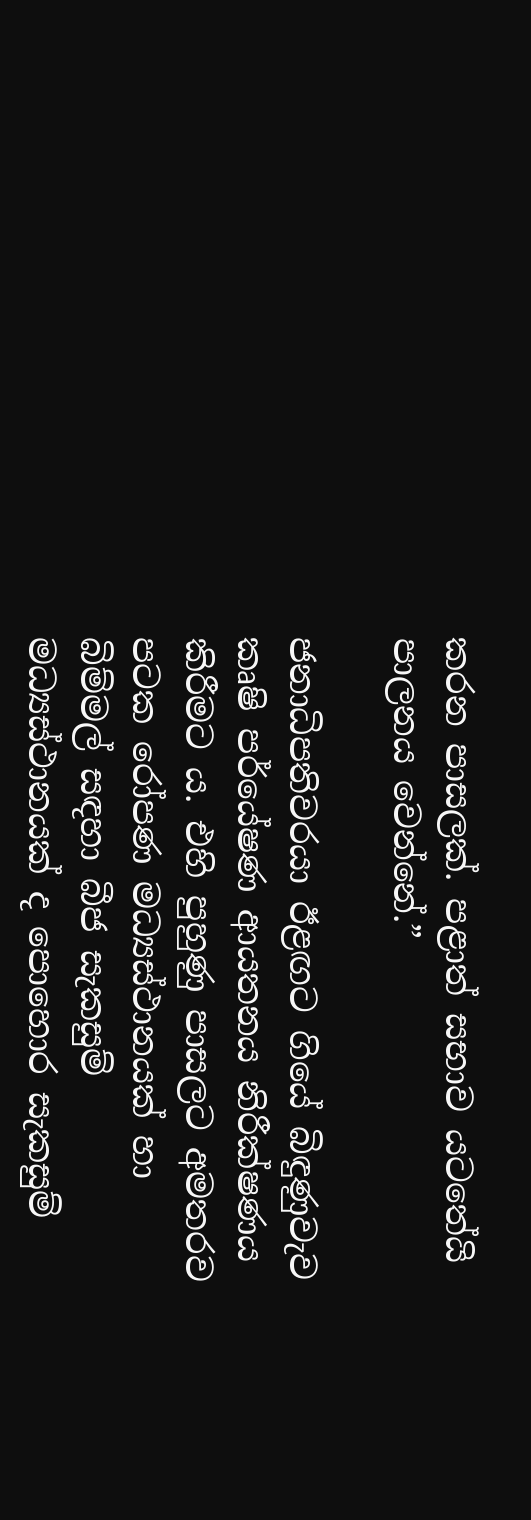කරන පාසලක්. පළාත් සභාව යටතේයි පාලනය වෙන්නේ.”

ජනාධිපතිවරයා ඊළඟට ගියේ බිඳුණුවැව කෘෂි පර්යේෂණ ආයතනය නිරීක්ෂණය කිරීමට ය. එහි පුහුණු පාසලට අමතරව පටක රෝපණ මධ්‍යස්ථානයක් හා බිම්මල් සඳහා බීජ සැකසුම් මධ්‍යස්ථානයක් ද පොහොර සැකසුම්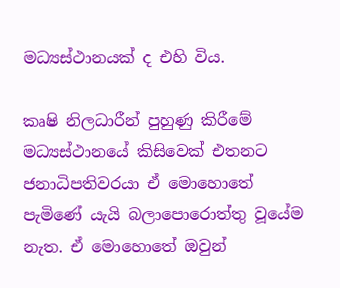මධ්‍යස්ථානයක් ද එහි විය.

කෘෂි නිලධාරීන් පුහුණු කිරීමේ මධ්‍යස්ථානයේ කිසිවෙක් එතනට ජනාධිපතිවරයා ඒ මොහොතේ පැමිණේ යැයි බලාපොරොත්තු වූයේම නැත. ඒ මොහොතේ ඔවුන්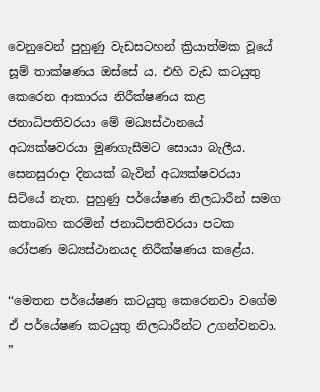වෙනුවෙන් පුහුණු වැඩසටහන් ක්‍රියාත්මක වූයේ සූම් තාක්ෂණය ඔස්සේ ය. එහි වැඩ කටයුතු කෙරෙන ආකාරය නිරීක්ෂණය කළ ජනාධිපතිවරයා මේ මධ්‍යස්ථානයේ අධ්‍යක්ෂවරයා මුණගැසීමට සොයා බැලීය. සෙනසුරාදා දිනයක් බැවින් අධ්‍යක්ෂවරයා සිටියේ නැත. පුහුණු පර්යේෂණ නිලධාරීන් සමග කතාබහ කරමින් ජනාධිපතිවරයා පටක රෝපණ මධ්‍යස්ථානයද නිරීක්ෂණය කළේය.

‘‘මෙතන පර්යේෂණ කටයුතු කෙරෙනවා වගේම ඒ පර්යේෂණ කටයුතු නිලධාරීන්ට උගන්වනවා. ”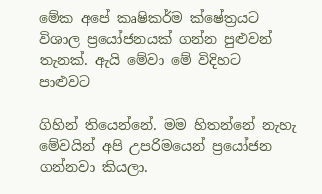මේක අපේ කෘෂිකර්ම ක්ෂේත්‍රයට විශාල ප්‍රයෝජනයක් ගන්න පුළුවන් තැනක්. ඇයි මේවා මේ විදිහට පාළුවට

ගිහින් තියෙන්නේ. මම හිතන්නේ නැහැ මේවයින් අපි උපරිමයෙන් ප්‍රයෝජන ගන්නවා කියලා.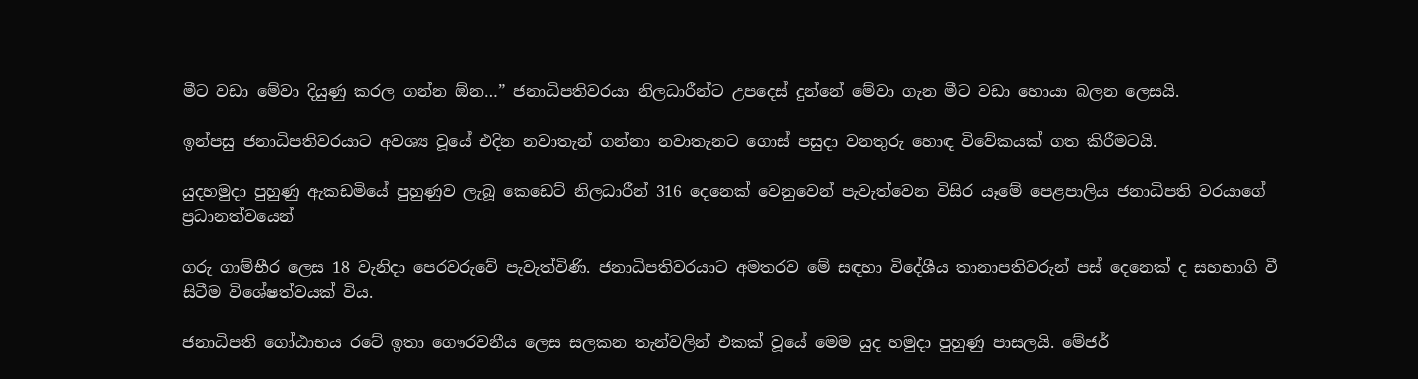මීට වඩා මේවා දියුණු කරල ගන්න ඕන…” ජනාධිපතිවරයා නිලධාරීන්ට උපදෙස් දුන්නේ මේවා ගැන මීට වඩා හොයා බලන ලෙසයි.

ඉන්පසු ජනාධිපතිවරයාට අවශ්‍ය වූයේ එදින නවාතැන් ගන්නා නවාතැනට ගොස් පසුදා වනතුරු හොඳ විවේකයක් ගත කිරීමටයි.

යුදහමුදා පුහුණු ඇකඩමියේ පුහුණුව ලැබූ කෙඩෙට් නිලධාරීන් 316 දෙනෙක් වෙනුවෙන් පැවැත්වෙන විසිර යෑමේ පෙළපාලිය ජනාධිපති වරයාගේ ප්‍රධානත්වයෙන්

ගරු ගාම්භීර ලෙස 18 වැනිදා පෙරවරුවේ පැවැත්විණි. ජනාධිපතිවරයාට අමතරව මේ සඳහා විදේශීය තානාපතිවරුන් පස් දෙනෙක් ද සහභාගි වී සිටීම විශේෂත්වයක් විය.

ජනාධිපති ගෝඨාභය රටේ ඉතා ගෞරවනීය ලෙස සලකන තැන්වලින් එකක් වූයේ මෙම යුද හමුදා පුහුණු පාසලයි. මේජර්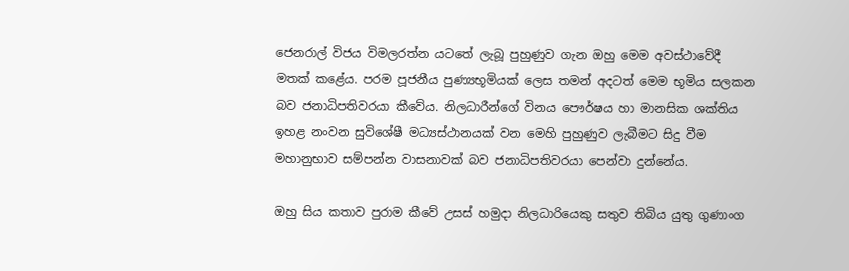ජෙනරාල් විජය විමලරත්න යටතේ ලැබූ පුහුණුව ගැන ඔහු මෙම අවස්ථාවේදී මතක් කළේය. පරම පූජනීය පුණ්‍යභූමියක් ලෙස තමන් අදටත් මෙම භූමිය සලකන බව ජනාධිපතිවරයා කීවේය. නිලධාරීන්ගේ විනය පෞර්ෂය හා මානසික ශක්තිය ඉහළ නංවන සුවිශේෂී මධ්‍යස්ථානයක් වන මෙහි පුහුණුව ලැබීමට සිදු වීම මහානුභාව සම්පන්න වාසනාවක් බව ජනාධිපතිවරයා පෙන්වා දුන්නේය.

ඔහු සිය කතාව පුරාම කීවේ උසස් හමුදා නිලධාරියෙකු සතුව තිබිය යුතු ගුණාංග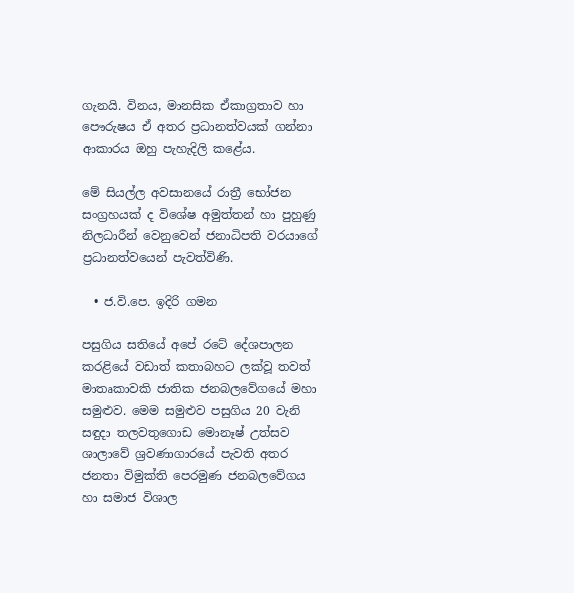ගැනයි. විනය, මානසික ඒකාග්‍රතාව හා පෞරුෂය ඒ අතර ප්‍රධානත්වයක් ගන්නා ආකාරය ඔහු පැහැදිලි කළේය.

මේ සියල්ල අවසානයේ රාත්‍රී භෝජන සංග්‍රහයක් ද විශේෂ අමුත්තන් හා පුහුණු නිලධාරීන් වෙනුවෙන් ජනාධිපති වරයාගේ ප්‍රධානත්වයෙන් පැවත්විණි.

  • ජ.වි.පෙ. ඉදිරි ගමන

පසුගිය සතියේ අපේ රටේ දේශපාලන කරළියේ වඩාත් කතාබහට ලක්වූ තවත් මාතෘකාවකි ජාතික ජනබලවේගයේ මහා සමුළුව. මෙම සමුළුව පසුගිය 20 වැනි සඳුදා තලවතුගොඩ මොනෑෂ් උත්සව ශාලාවේ ශ්‍රවණාගාරයේ පැවති අතර ජනතා විමුක්ති පෙරමුණ ජනබලවේගය හා සමාජ විශාල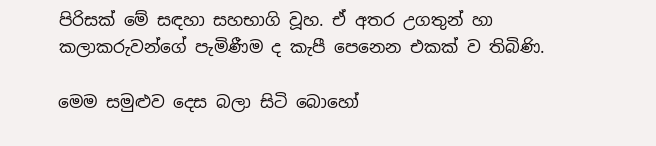පිරිසක් මේ සඳහා සහභාගි වූහ. ඒ අතර උගතුන් හා කලාකරුවන්ගේ පැමිණීම ද කැපී පෙනෙන එකක් ව තිබිණි.

මෙම සමුළුව දෙස බලා සිටි බොහෝ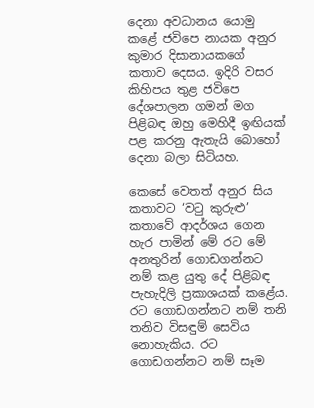දෙනා අවධානය යොමු කළේ ජවිපෙ නායක අනුර කුමාර දිසානායකගේ කතාව දෙසය. ඉදිරි වසර කිහිපය තුළ ජවිපෙ දේශපාලන ගමන් මග පිළිබඳ ඔහු මෙහිදී ඉඟියක් පළ කරනු ඇතැයි බොහෝ දෙනා බලා සිටියහ.

කෙසේ වෙතත් අනුර සිය කතාවට ‘වටු කුරුළු’ කතාවේ ආදර්ශය ගෙන හැර පාමින් මේ රට මේ අනතුරින් ගොඩගන්නට නම් කළ යුතු දේ පිළිබඳ පැහැදිලි ප්‍රකාශයක් කළේය. රට ගොඩගන්නට නම් තනි තනිව විසඳුම් සෙවිය නොහැකිය. රට ගොඩගන්නට නම් සෑම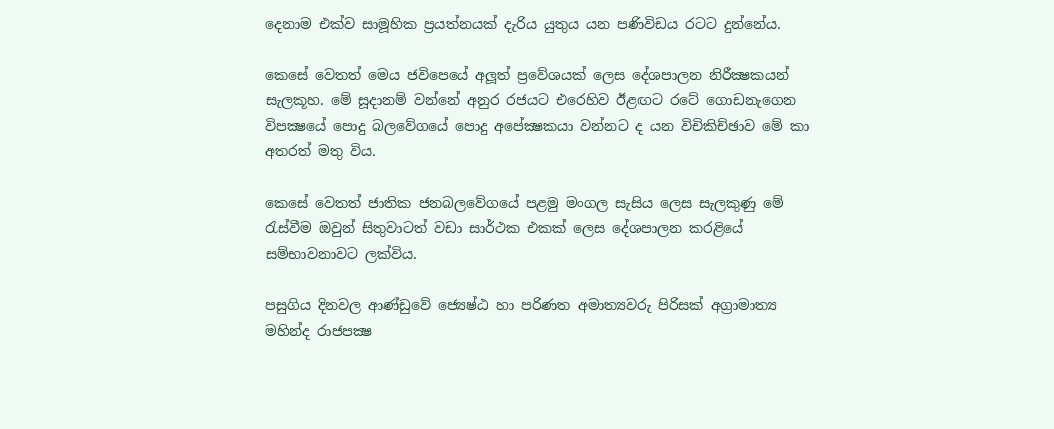දෙනාම එක්ව සාමූහික ප්‍රයත්නයක් දැරිය යුතුය යන පණිවිඩය රටට දුන්නේය.

කෙසේ වෙතත් මෙය ජවිපෙයේ අලූත් ප්‍රවේශයක් ලෙස දේශපාලන නිරීක්‍ෂකයන් සැලකූහ. මේ සූදානම් වන්නේ අනුර රජයට එරෙහිව ඊළඟට රටේ ගොඩනැගෙන විපක්‍ෂයේ පොදු බලවේගයේ පොදු අපේක්‍ෂකයා වන්නට ද යන විචිකිච්ඡාව මේ කා අතරත් මතු විය.

කෙසේ වෙතත් ජාතික ජනබලවේගයේ පළමු මංගල සැසිය ලෙස සැලකුණු මේ රැස්වීම ඔවුන් සිතුවාටත් වඩා සාර්ථක එකක් ලෙස දේශපාලන කරළියේ සම්භාවනාවට ලක්විය.

පසුගිය දිනවල ආණ්ඩුවේ ජ්‍යෙෂ්ඨ හා පරිණත අමාත්‍යවරු පිරිසක් අග්‍රාමාත්‍ය මහින්ද රාජපක්‍ෂ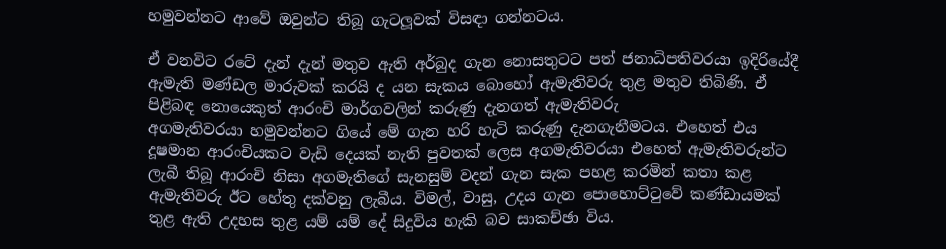හමුවන්නට ආවේ ඔවුන්ට තිබූ ගැටලූවක් විසඳා ගන්නටය.

ඒ වනවිට රටේ දැන් දැන් මතුව ඇති අර්බුද ගැන නොසතුටට පත් ජනාධිපතිවරයා ඉදිරියේදී ඇමැති මණ්ඩල මාරුවක් කරයි ද යන සැකය බොහෝ ඇමැතිවරු තුළ මතුව තිබිණි. ඒ පිළිබඳ නොයෙකුත් ආරංචි මාර්ගවලින් කරුණු දැනගත් ඇමැතිවරු
අගමැතිවරයා හමුවන්නට ගියේ මේ ගැන හරි හැටි කරුණු දැනගැනීමටය. එහෙත් එය දූෂමාන ආරංචියකට වැඩි දෙයක් නැති පුවතක් ලෙස අගමැතිවරයා එහෙත් ඇමැතිවරුන්ට ලැබී තිබූ ආරංචි නිසා අගමැතිගේ සැනසුම් වදන් ගැන සැක පහළ කරමින් කතා කළ ඇමැතිවරු ඊට හේතු දක්වනු ලැබීය. විමල්, වාසු, උදය ගැන පොහොට්ටුවේ කණ්ඩායමක් තුළ ඇති උදහස තුළ යම් යම් දේ සිදුවිය හැකි බව සාකච්ඡා විය.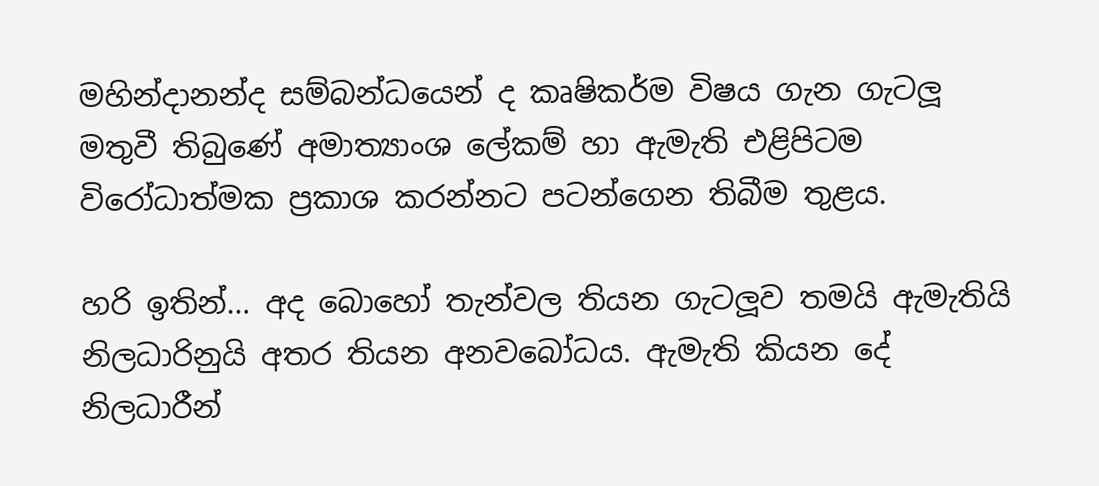මහින්දානන්ද සම්බන්ධයෙන් ද කෘෂිකර්ම විෂය ගැන ගැටලූ මතුවී තිබුණේ අමාත්‍යාංශ ලේකම් හා ඇමැති එළිපිටම විරෝධාත්මක ප්‍රකාශ කරන්නට පටන්ගෙන තිබීම තුළය.

හරි ඉතින්… අද බොහෝ තැන්වල තියන ගැටලූව තමයි ඇමැතියි නිලධාරිනුයි අතර තියන අනවබෝධය. ඇමැති කියන දේ නිලධාරීන්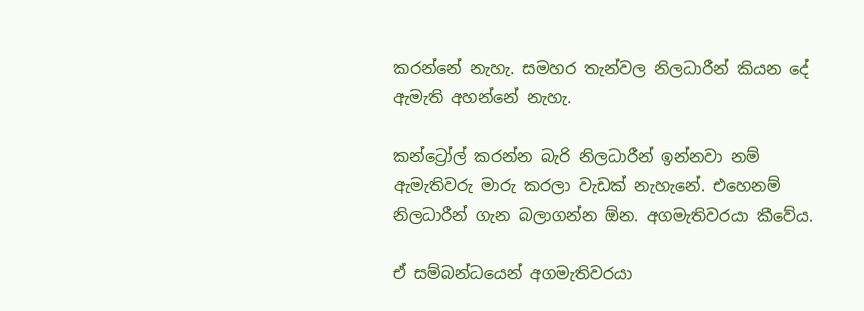කරන්නේ නැහැ. සමහර තැන්වල නිලධාරීන් කියන දේ ඇමැති අහන්නේ නැහැ.

කන්ට්‍රෝල් කරන්න බැරි නිලධාරීන් ඉන්නවා නම් ඇමැතිවරු මාරු කරලා වැඩක් නැහැනේ. එහෙනම් නිලධාරීන් ගැන බලාගන්න ඕන. අගමැතිවරයා කීවේය.

ඒ සම්බන්ධයෙන් අගමැතිවරයා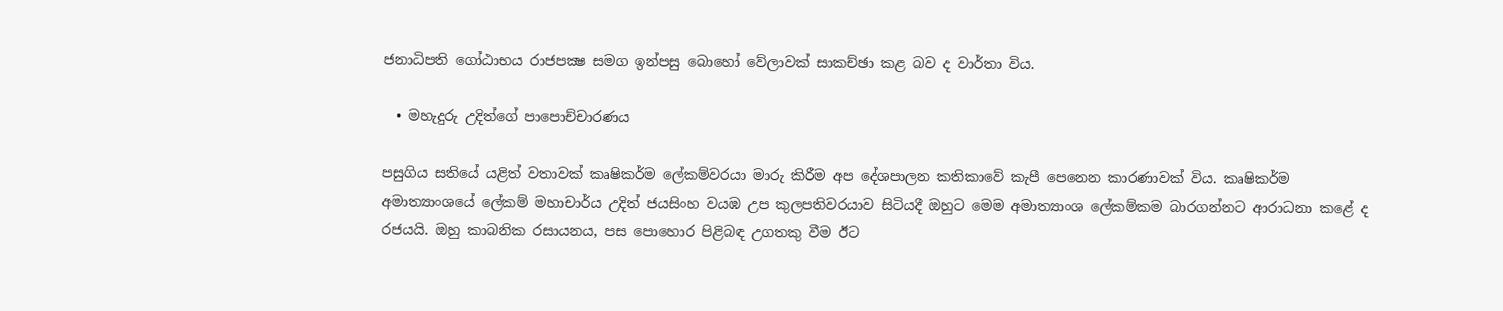ජනාධිපති ගෝඨාභය රාජපක්‍ෂ සමග ඉන්පසු බොහෝ වේලාවක් සාකච්ඡා කළ බව ද වාර්තා විය.

  • මහැදුරු උදිත්ගේ පාපොච්චාරණය

පසුගිය සතියේ යළිත් වතාවක් කෘෂිකර්ම ලේකම්වරයා මාරු කිරීම අප දේශපාලන කතිකාවේ කැපී පෙනෙන කාරණාවක් විය. කෘෂිකර්ම අමාත්‍යාංශයේ ලේකම් මහාචාර්ය උදිත් ජයසිංහ වයඹ උප කුලපතිවරයාව සිටියදී ඔහුට මෙම අමාත්‍යාංශ ලේකම්කම බාරගන්නට ආරාධනා කළේ ද රජයයි. ඔහු කාබනික රසායනය, පස පොහොර පිළිබඳ උගතකු වීම ඊට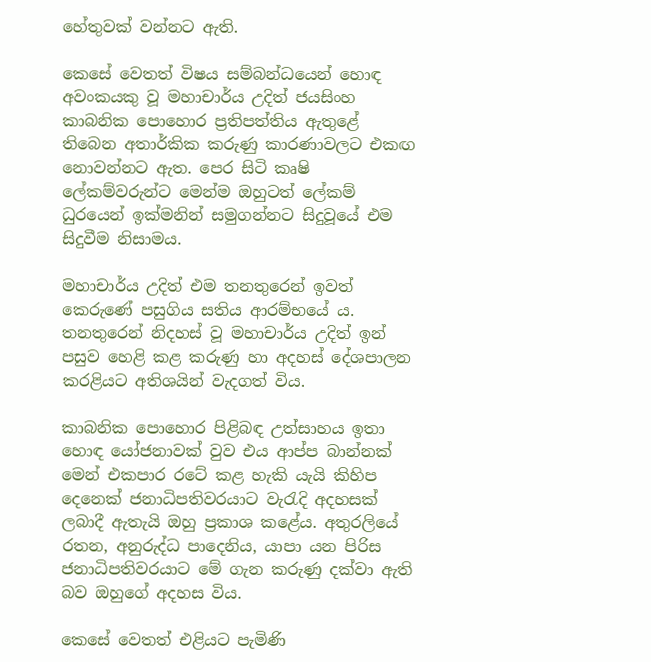හේතුවක් වන්නට ඇති.

කෙසේ වෙතත් විෂය සම්බන්ධයෙන් හොඳ අවංකයකු වූ මහාචාර්ය උදිත් ජයසිංහ කාබනික පොහොර ප්‍රතිපත්තිය ඇතුළේ තිබෙන අතාර්කික කරුණු කාරණාවලට එකඟ නොවන්නට ඇත. පෙර සිටි කෘෂි ලේකම්වරුන්ට මෙන්ම ඔහුටත් ලේකම් ධුරයෙන් ඉක්මනින් සමුගන්නට සිදුවූයේ එම සිදුවීම නිසාමය.

මහාචාර්ය උදිත් එම තනතුරෙන් ඉවත් කෙරුණේ පසුගිය සතිය ආරම්භයේ ය. තනතුරෙන් නිදහස් වූ මහාචාර්ය උදිත් ඉන් පසුව හෙළි කළ කරුණු හා අදහස් දේශපාලන කරළියට අතිශයින් වැදගත් විය.

කාබනික පොහොර පිළිබඳ උත්සාහය ඉතා හොඳ යෝජනාවක් වුව එය ආප්ප බාන්නක් මෙන් එකපාර රටේ කළ හැකි යැයි කිහිප දෙනෙක් ජනාධිපතිවරයාට වැරැදි අදහසක් ලබාදී ඇතැයි ඔහු ප්‍රකාශ කළේය. අතුරලියේ රතන, අනුරුද්ධ පාදෙනිය, යාපා යන පිරිස ජනාධිපතිවරයාට මේ ගැන කරුණු දක්වා ඇති බව ඔහුගේ අදහස විය.

කෙසේ වෙතත් එළියට පැමිණි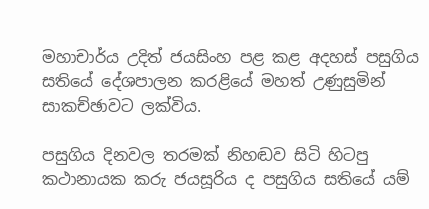මහාචාර්ය උදිත් ජයසිංහ පළ කළ අදහස් පසුගිය සතියේ දේශපාලන කරළියේ මහත් උණුසුමින් සාකච්ඡාවට ලක්විය.

පසුගිය දිනවල තරමක් නිහඬව සිටි හිටපු කථානායක කරු ජයසූරිය ද පසුගිය සතියේ යම්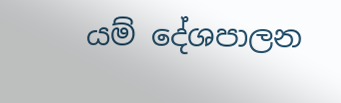යම් දේශපාලන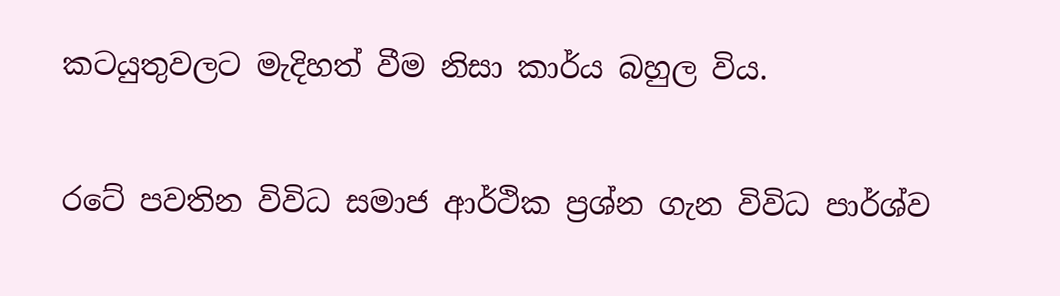කටයුතුවලට මැදිහත් වීම නිසා කාර්ය බහුල විය.

රටේ පවතින විවිධ සමාජ ආර්ථික ප්‍රශ්න ගැන විවිධ පාර්ශ්ව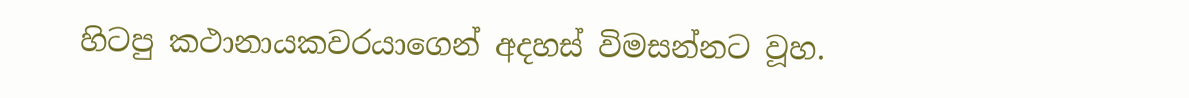හිටපු කථානායකවරයාගෙන් අදහස් විමසන්නට වූහ.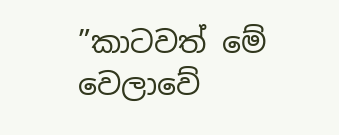”කාටවත් මේ වෙලාවේ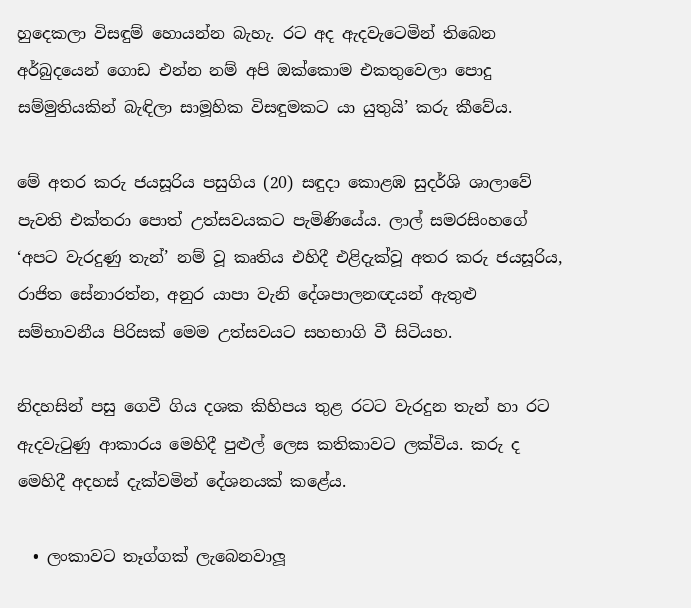හුදෙකලා විසඳුම් හොයන්න බැහැ. රට අද ඇදවැටෙමින් තිබෙන අර්බුදයෙන් ගොඩ එන්න නම් අපි ඔක්කොම එකතුවෙලා පොදු සම්මුතියකින් බැඳිලා සාමූහික විසඳුමකට යා යුතුයි’ කරු කීවේය.

මේ අතර කරු ජයසූරිය පසුගිය (20) සඳුදා කොළඹ සුදර්ශි ශාලාවේ පැවති එක්තරා පොත් උත්සවයකට පැමිණියේය. ලාල් සමරසිංහගේ ‘අපට වැරදුණු තැන්’ නම් වූ කෘතිය එහිදී එළිදැක්වූ අතර කරු ජයසූරිය, රාජිත සේනාරත්න, අනුර යාපා වැනි දේශපාලනඥයන් ඇතුළු සම්භාවනීය පිරිසක් මෙම උත්සවයට සහභාගි වී සිටියහ.

නිදහසින් පසු ගෙවී ගිය දශක කිහිපය තුළ රටට වැරදුන තැන් හා රට ඇදවැටුණු ආකාරය මෙහිදී පුළුල් ලෙස කතිකාවට ලක්විය. කරු ද මෙහිදී අදහස් දැක්වමින් දේශනයක් කළේය.

  • ලංකාවට තෑග්ගක් ලැබෙනවාලූ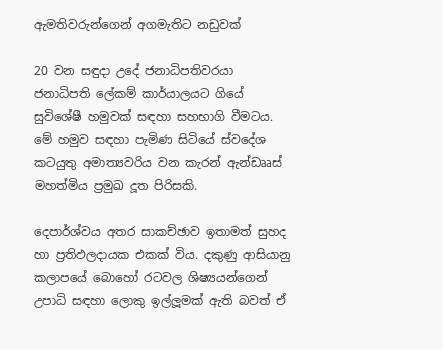ඇමතිවරුන්ගෙන් අගමැතිට නඩුවක්

20 වන සඳුදා උදේ ජනාධිපතිවරයා ජනාධිපති ලේකම් කාර්යාලයට ගියේ සුවිශේෂී හමුවක් සඳහා සහභාගි වීමටය. මේ හමුව සඳහා පැමිණ සිටියේ ස්වදේශ කටයුතු අමාත්‍යවරිය වන කැරන් ඇන්ඩෲස් මහත්මිය ප්‍රමුඛ දූත පිරිසකි.

දෙපාර්ශ්වය අතර සාකච්ඡාව ඉතාමත් සුහද හා ප්‍රතිඵලදායක එකක් විය. දකුණු ආසියානු කලාපයේ බොහෝ රටවල ශිෂ්‍යයන්ගෙන් උපාධි සඳහා ලොකු ඉල්ලූමක් ඇති බවත් ඒ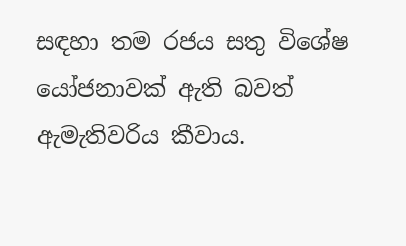සඳහා තම රජය සතු විශේෂ යෝජනාවක් ඇති බවත් ඇමැතිවරිය කීවාය.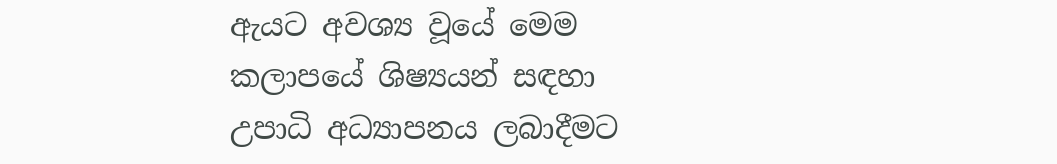ඇයට අවශ්‍ය වූයේ මෙම කලාපයේ ශිෂ්‍යයන් සඳහා උපාධි අධ්‍යාපනය ලබාදීමට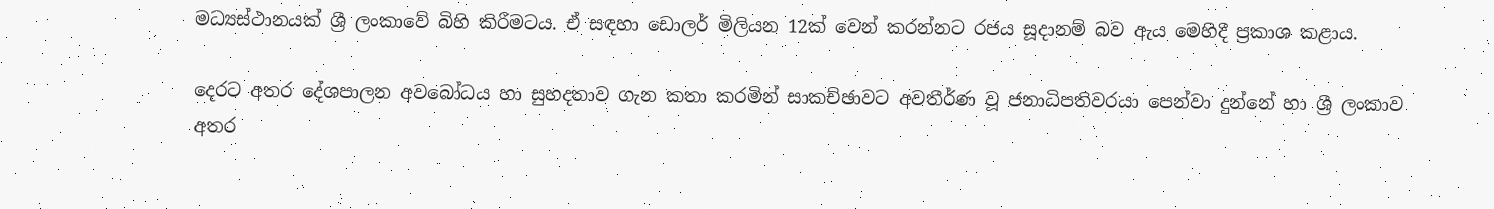මධ්‍යස්ථානයක් ශ්‍රී ලංකාවේ බිහි කිරීමටය. ඒ සඳහා ඩොලර් මිලියන 12ක් වෙන් කරන්නට රජය සූදානම් බව ඇය මෙහිදී ප්‍රකාශ කළාය.

දෙරට අතර දේශපාලන අවබෝධය හා සුහදතාව ගැන කතා කරමින් සාකච්ඡාවට අවතීර්ණ වූ ජනාධිපතිවරයා පෙන්වා දුන්නේ හා ශ්‍රී ලංකාව අතර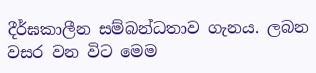දීර්ඝකාලීන සම්බන්ධතාව ගැනය. ලබන වසර වන විට මෙම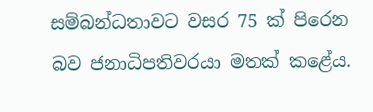සම්බන්ධතාවට වසර 75 ක් පිරෙන බව ජනාධිපතිවරයා මතක් කළේය.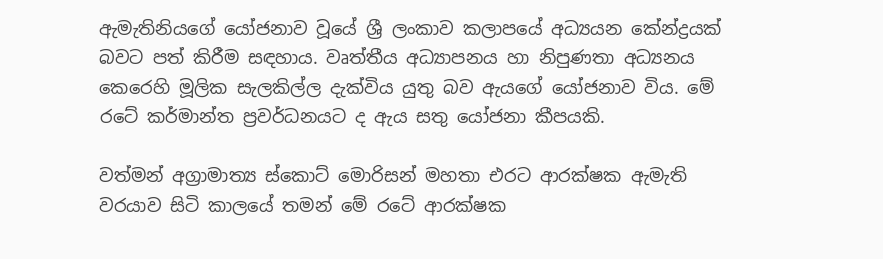ඇමැතිනියගේ යෝජනාව වූයේ ශ්‍රී ලංකාව කලාපයේ අධ්‍යයන කේන්ද්‍රයක් බවට පත් කිරීම සඳහාය. වෘත්තීය අධ්‍යාපනය හා නිපුණතා අධ්‍යනය කෙරෙහි මූලික සැලකිල්ල දැක්විය යුතු බව ඇයගේ යෝජනාව විය. මේ රටේ කර්මාන්ත ප්‍රවර්ධනයට ද ඇය සතු යෝජනා කීපයකි.

වත්මන් අග්‍රාමාත්‍ය ස්කොට් මොරිසන් මහතා එරට ආරක්ෂක ඇමැති වරයාව සිටි කාලයේ තමන් මේ රටේ ආරක්ෂක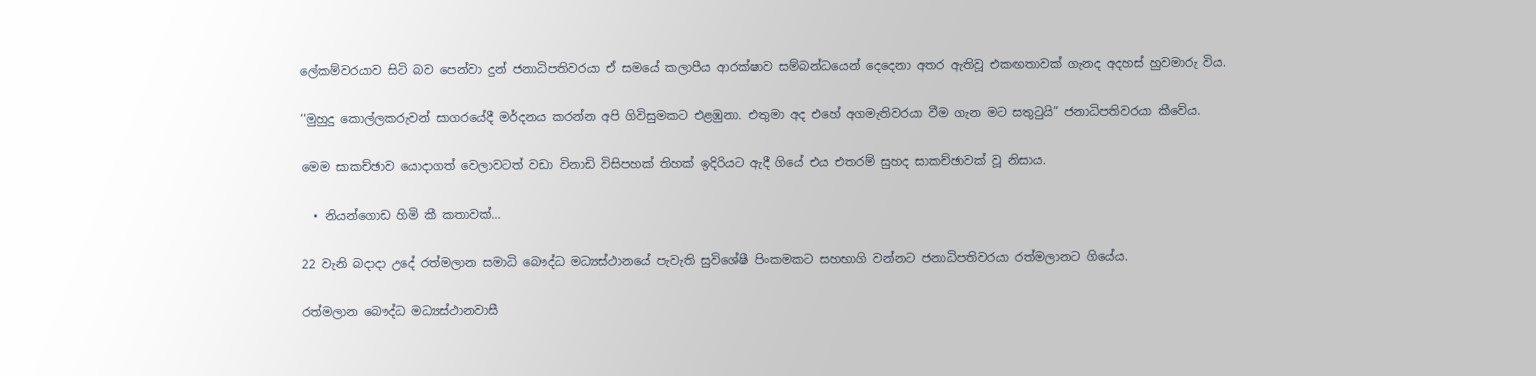ලේකම්වරයාව සිටි බව පෙන්වා දුන් ජනාධිපතිවරයා ඒ සමයේ කලාපීය ආරක්ෂාව සම්බන්ධයෙන් දෙදෙනා අතර ඇතිවූ එකඟතාවක් ගැනද අදහස් හුවමාරු විය.

‘‘මුහුදු කොල්ලකරුවන් සාගරයේදී මර්දනය කරන්න අපි ගිවිසුමකට එළඹුනා. එතුමා අද එහේ අගමැතිවරයා වීම ගැන මට සතුටුයි” ජනාධිපතිවරයා කීවේය.

මෙම සාකච්ඡාව යොදාගත් වෙලාවටත් වඩා විනාඩි විසිපහක් තිහක් ඉදිරියට ඇදී ගියේ එය එතරම් සුහද සාකච්ඡාවක් වූ නිසාය.

  • නියන්ගොඩ හිමි කී කතාවක්…

22 වැනි බදාදා උදේ රත්මලාන සමාධි බෞද්ධ මධ්‍යස්ථානයේ පැවැති සුවිශේෂී පිංකමකට සහභාගි වන්නට ජනාධිපතිවරයා රත්මලානට ගියේය.

රත්මලාන බෞද්ධ මධ්‍යස්ථානවාසී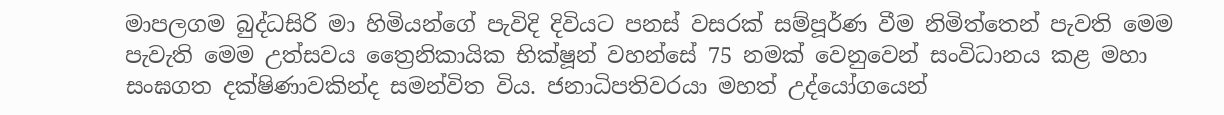මාපලගම බුද්ධසිරි මා හිමියන්ගේ පැවිදි දිවියට පනස් වසරක් සම්පූර්ණ වීම නිමිත්තෙන් පැවති මෙම පැවැති මෙම උත්සවය ත්‍රෛනිකායික භික්ෂූන් වහන්සේ 75 නමක් වෙනුවෙන් සංවිධානය කළ මහා සංඝගත දක්ෂිණාවකින්ද සමන්විත විය. ජනාධිපතිවරයා මහත් උද්යෝගයෙන්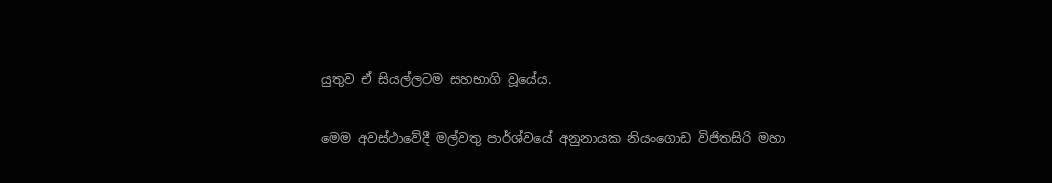යුතුව ඒ සියල්ලටම සහභාගි වූයේය.

මෙම අවස්ථාවේදී මල්වතු පාර්ශ්වයේ අනුනායක නියංගොඩ විජිතසිරි මහා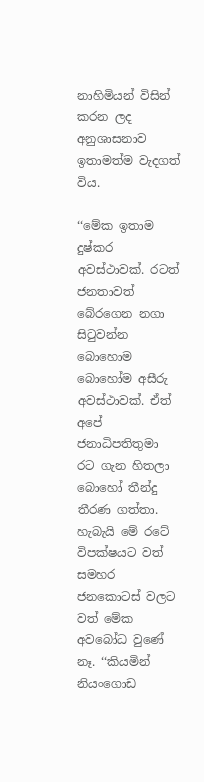නාහිමියන් විසින් කරන ලද අනුශාසනාව ඉතාමත්ම වැදගත් විය.

‘‘මේක ඉතාම දුෂ්කර අවස්ථාවක්. රටත් ජනතාවත් බේරගෙන නගා සිටුවන්න බොහොම බොහෝම අසීරු අවස්ථාවක්. ඒත් අපේ ජනාධිපතිතුමා රට ගැන හිතලා බොහෝ තීන්දු තීරණ ගත්තා. හැබැයි මේ රටේ විපක්ෂයට වත් සමහර ජනකොටස් වලට වත් මේක අවබෝධ වුණේ නෑ. ‘‘කියමින් නියංගොඩ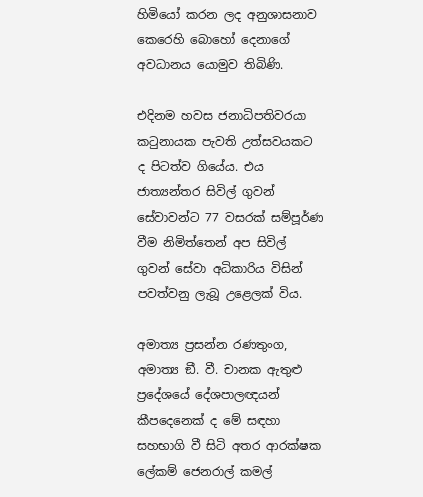හිමියෝ කරන ලද අනුශාසනාව කෙරෙහි බොහෝ දෙනාගේ අවධානය යොමුව තිබිණි.

එදිනම හවස ජනාධිපතිවරයා කටුනායක පැවති උත්සවයකට ද පිටත්ව ගියේය. එය ජාත්‍යන්තර සිවිල් ගුවන් සේවාවන්ට 77 වසරක් සම්පූර්ණ වීම නිමිත්තෙන් අප සිවිල් ගුවන් සේවා අධිකාරිය විසින් පවත්වනු ලැබූ උළෙලක් විය.

අමාත්‍ය ප්‍රසන්න රණතුංග, අමාත්‍ය ඞී. වී. චානක ඇතුළු ප්‍රදේශයේ දේශපාලඥයන් කීපදෙනෙක් ද මේ සඳහා සහභාගි වී සිටි අතර ආරක්ෂක ලේකම් ජෙනරාල් කමල්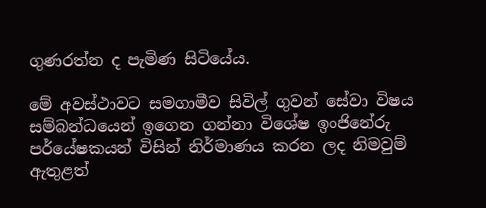ගුණරත්න ද පැමිණ සිටියේය.

මේ අවස්ථාවට සමගාමීව සිවිල් ගුවන් සේවා විෂය සම්බන්ධයෙන් ඉගෙන ගන්නා විශේෂ ඉංජිනේරු පර්යේෂකයන් විසින් නිර්මාණය කරන ලද නිමවුම් ඇතුළත්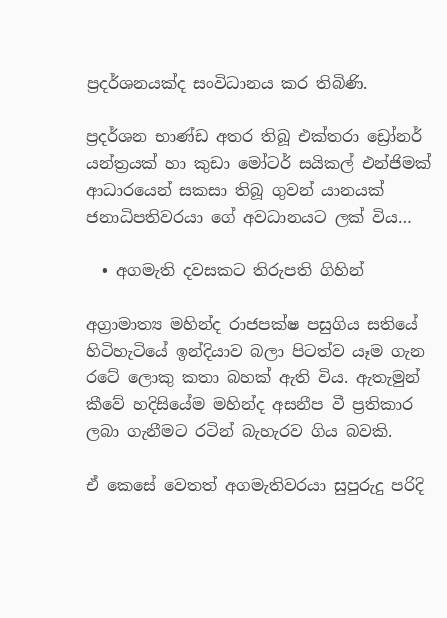ප්‍රදර්ශනයක්ද සංවිධානය කර තිබිණි.

ප්‍රදර්ශන භාණ්ඩ අතර තිබූ එක්තරා ඩ්‍රෝනර් යන්ත්‍රයක් හා කුඩා මෝටර් සයිකල් එන්ජිමක් ආධාරයෙන් සකසා තිබූ ගුවන් යානයක් ජනාධිපතිවරයා ගේ අවධානයට ලක් විය…

  • අගමැති දවසකට තිරුපති ගිහින්

අග්‍රාමාත්‍ය මහින්ද රාජපක්ෂ පසුගිය සතියේ හිටිහැටියේ ඉන්දියාව බලා පිටත්ව යෑම ගැන රටේ ලොකු කතා බහක් ඇති විය. ඇතැමුන් කීවේ හදිසියේම මහින්ද අසනීප වී ප්‍රතිකාර ලබා ගැනීමට රටින් බැහැරව ගිය බවකි.

ඒ කෙසේ වෙතත් අගමැතිවරයා සුපුරුදු පරිදි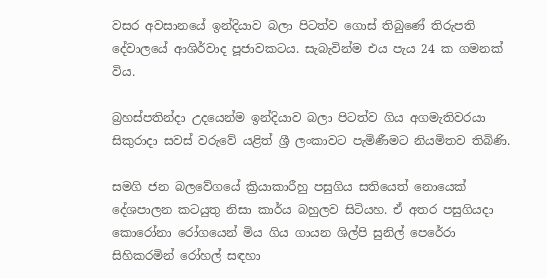වසර අවසානයේ ඉන්දියාව බලා පිටත්ව ගොස් තිබුණේ තිරුපති දේවාලයේ ආශිර්වාද පූජාවකටය. සැබැවින්ම එය පැය 24 ක ගමනක් විය.

බ්‍රහස්පතින්දා උදයෙන්ම ඉන්දියාව බලා පිටත්ව ගිය අගමැතිවරයා සිකුරාදා සවස් වරුවේ යළිත් ශ්‍රී ලංකාවට පැමිණීමට නියමිතව තිබිණි.

සමගි ජන බලවේගයේ ක්‍රියාකාරීහු පසුගිය සතියෙත් නොයෙක් දේශපාලන කටයුතු නිසා කාර්ය බහුලව සිටියහ. ඒ අතර පසුගියදා කොරෝනා රෝගයෙන් මිය ගිය ගායන ශිල්පි සුනිල් පෙරේරා සිහිකරමින් රෝහල් සඳහා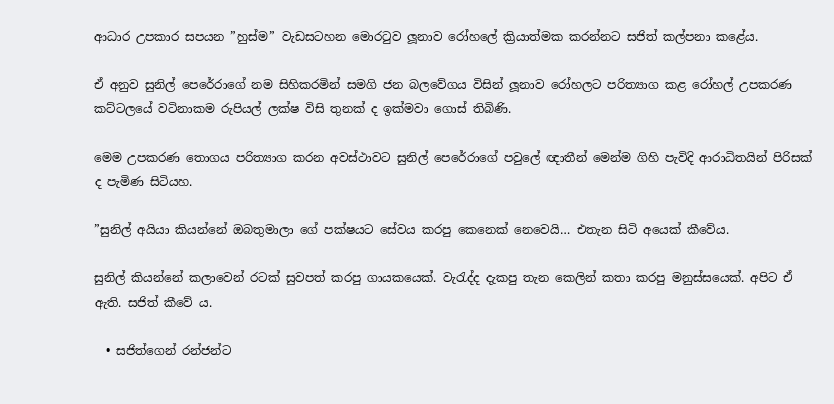ආධාර උපකාර සපයන ”හුස්ම” වැඩසටහන මොරටුව ලූනාව රෝහලේ ක්‍රියාත්මක කරන්නට සජිත් කල්පනා කළේය.

ඒ අනුව සුනිල් පෙරේරාගේ නම සිහිකරමින් සමගි ජන බලවේගය විසින් ලූනාව රෝහලට පරිත්‍යාග කළ රෝහල් උපකරණ කට්ටලයේ වටිනාකම රුපියල් ලක්ෂ විසි තුනක් ද ඉක්මවා ගොස් තිබිණි.

මෙම උපකරණ තොගය පරිත්‍යාග කරන අවස්ථාවට සුනිල් පෙරේරාගේ පවුලේ ඥාතීන් මෙන්ම ගිහි පැවිදි ආරාධිතයින් පිරිසක් ද පැමිණ සිටියහ.

”සුනිල් අයියා කියන්නේ ඔබතුමාලා ගේ පක්ෂයට සේවය කරපු කෙනෙක් නෙවෙයි… එතැන සිටි අයෙක් කීවේය.

සුනිල් කියන්නේ කලාවෙන් රටක් සුවපත් කරපු ගායකයෙක්. වැරැද්ද දැකපු තැන කෙලින් කතා කරපු මනුස්සයෙක්. අපිට ඒ ඇති. සජිත් කීවේ ය.

  • සජිත්ගෙන් රන්ජන්ට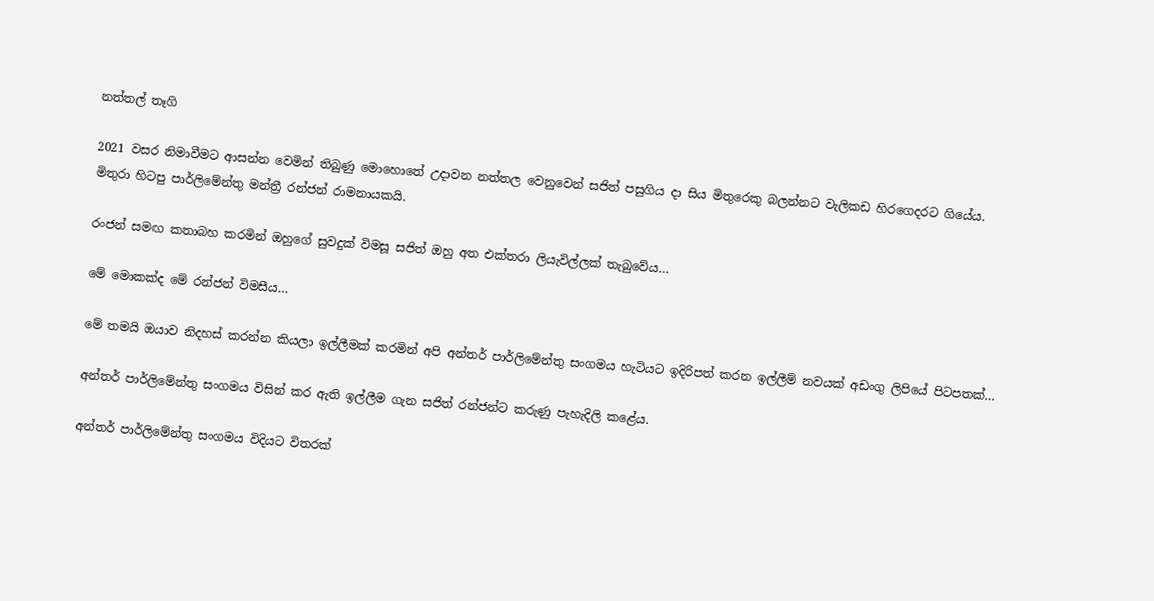නත්තල් තෑගි

2021 වසර නිමාවීමට ආසන්න වෙමින් තිබුණු මොහොතේ උදාවන නත්තල වෙනුවෙන් සජිත් පසුගිය දා සිය මිතුරෙකු බලන්නට වැලිකඩ හිරගෙදරට ගියේය. මිතුරා හිටපු පාර්ලිමේන්තු මන්ත්‍රී රන්ජන් රාමනායකයි.

රංජන් සමඟ කතාබහ කරමින් ඔහුගේ සුවදුක් විමසූ සජිත් ඔහු අත එක්තරා ලියැවිල්ලක් තැබුවේය…

මේ මොකක්ද මේ රන්ජන් විමසීය…

මේ තමයි ඔයාව නිදහස් කරන්න කියලා ඉල්ලීමක් කරමින් අපි අන්තර් පාර්ලිමේන්තු සංගමය හැටියට ඉදිරිපත් කරන ඉල්ලීම් නවයක් අඩංගු ලිපියේ පිටපතක්…

අන්තර් පාර්ලිමේන්තු සංගමය විසින් කර ඇති ඉල්ලීම ගැන සජිත් රන්ජන්ට කරුණු පැහැදිලි කළේය.

අන්තර් පාර්ලිමේන්තු සංගමය විදියට විතරක්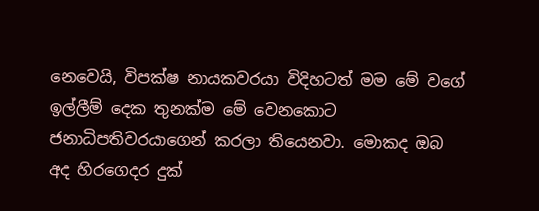නෙවෙයි, විපක්ෂ නායකවරයා විදිහටත් මම මේ වගේ ඉල්ලීම් දෙක තුනක්ම මේ වෙනකොට ජනාධිපතිවරයාගෙන් කරලා තියෙනවා. මොකද ඔබ අද හිරගෙදර දුක්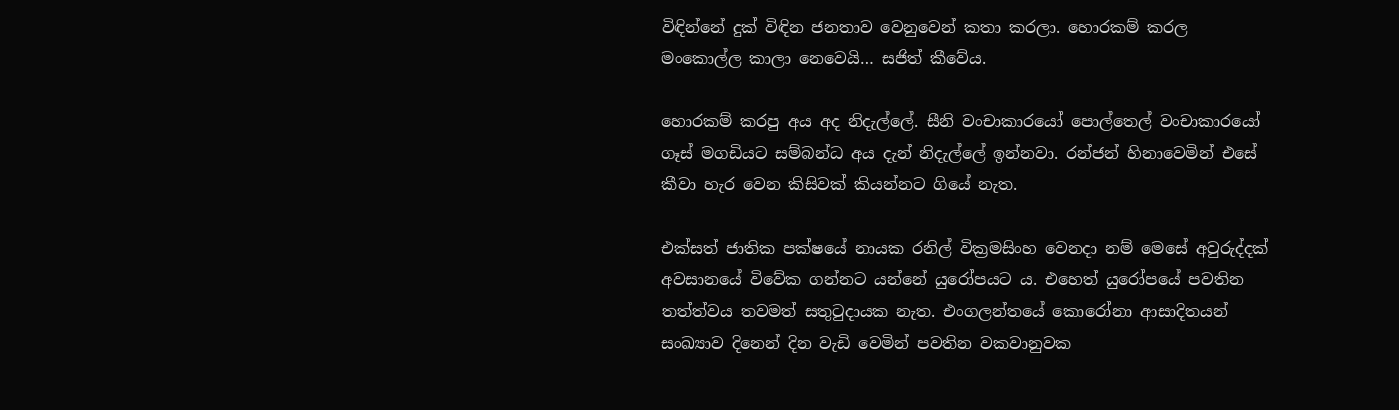විඳින්නේ දුක් විඳින ජනතාව වෙනුවෙන් කතා කරලා. හොරකම් කරල මංකොල්ල කාලා නෙවෙයි… සජිත් කීවේය.

හොරකම් කරපු අය අද නිදැල්ලේ. සීනි වංචාකාරයෝ පොල්තෙල් වංචාකාරයෝ ගෑස් මගඩියට සම්බන්ධ අය දැන් නිදැල්ලේ ඉන්නවා. රන්ජන් හිනාවෙමින් එසේ කීවා හැර වෙන කිසිවක් කියන්නට ගියේ නැත.

එක්සත් ජාතික පක්ෂයේ නායක රනිල් වික්‍රමසිංහ වෙනදා නම් මෙසේ අවුරුද්දක් අවසානයේ විවේක ගන්නට යන්නේ යුරෝපයට ය. එහෙත් යුරෝපයේ පවතින තත්ත්වය තවමත් සතුටුදායක නැත. එංගලන්තයේ කොරෝනා ආසාදිතයන් සංඛ්‍යාව දිනෙන් දින වැඩි වෙමින් පවතින වකවානුවක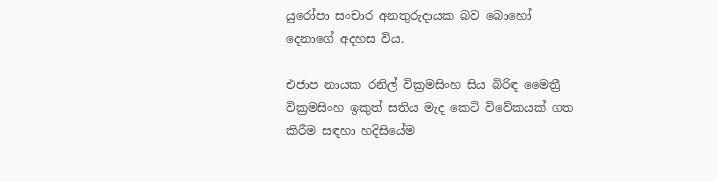යුරෝපා සංචාර අනතුරුදායක බව බොහෝ දෙනාගේ අදහස විය.

එජාප නායක රනිල් වික්‍රමසිංහ සිය බිරිඳ මෛත්‍රී වික්‍රමසිංහ ඉකුත් සතිය මැද කෙටි විවේකයක් ගත කිරීම සඳහා හදිසියේම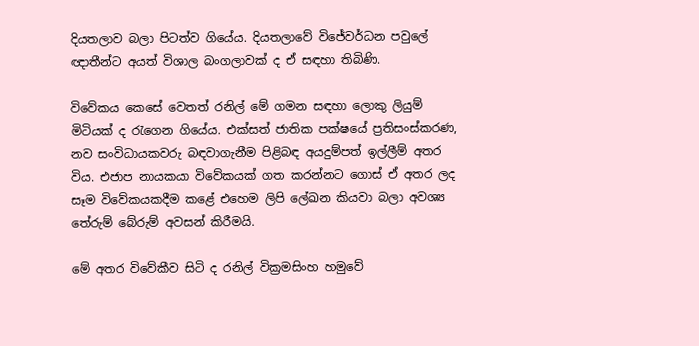දියතලාව බලා පිටත්ව ගියේය. දියතලාවේ විජේවර්ධන පවුලේ ඥාතීන්ට අයත් විශාල බංගලාවක් ද ඒ සඳහා තිබිණි.

විවේකය කෙසේ වෙතත් රනිල් මේ ගමන සඳහා ලොකු ලියුම් මිටියක් ද රැගෙන ගියේය. එක්සත් ජාතික පක්ෂයේ ප්‍රතිසංස්කරණ, නව සංවිධායකවරු බඳවාගැනීම පිළිබඳ අයදුම්පත් ඉල්ලීම් අතර විය. එජාප නායකයා විවේකයක් ගත කරන්නට ගොස් ඒ අතර ලද සෑම විවේකයකදීම කළේ එහෙම ලිපි ලේඛන කියවා බලා අවශ්‍ය තේරුම් බේරුම් අවසන් කිරීමයි.

මේ අතර විවේකීව සිටි ද රනිල් වික්‍රමසිංහ හමුවේ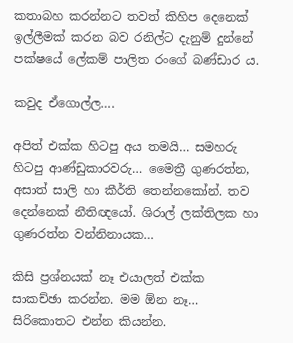කතාබහ කරන්නට තවත් කිහිප දෙනෙක් ඉල්ලීමක් කරන බව රනිල්ට දැනුම් දුන්නේ පක්ෂයේ ලේකම් පාලිත රංගේ බණ්ඩාර ය.

කවුද ඒගොල්ල….

අපිත් එක්ක හිටපු අය තමයි… සමහරු හිටපු ආණ්ඩුකාරවරු… මෛත්‍රී ගුණරත්න, අසාත් සාලි හා කීර්ති තෙන්නකෝන්. තව දෙන්නෙක් නීතිඥයෝ. ශිරාල් ලක්තිලක හා ගුණරත්න වන්නිනායක…

කිසි ප්‍රශ්නයක් නෑ එයාලත් එක්ක සාකච්ඡා කරන්න. මම ඕන නෑ… සිරිකොතට එන්න කියන්න.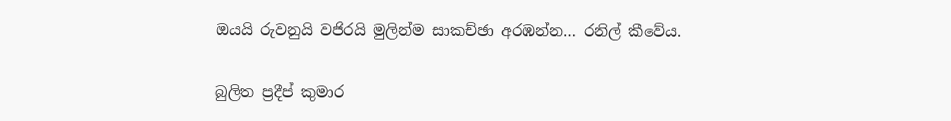ඔයයි රුවනුයි වජිරයි මුලින්ම සාකච්ඡා අරඹන්න… රනිල් කීවේය.

බුලිත ප්‍රදීප් කුමාර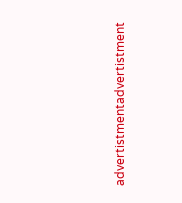advertistmentadvertistment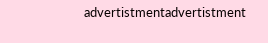advertistmentadvertistment